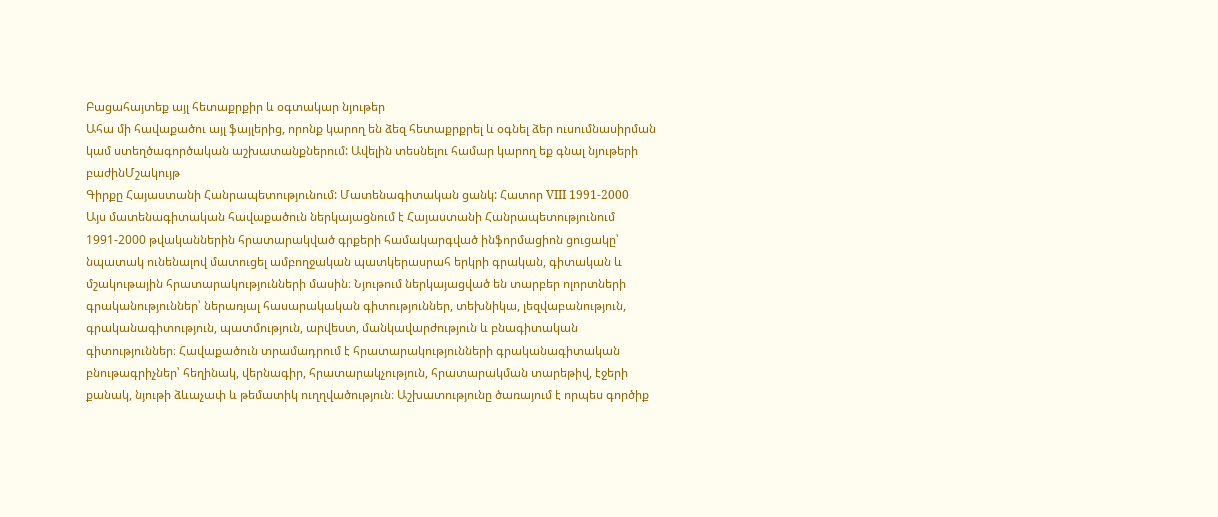Բացահայտեք այլ հետաքրքիր և օգտակար նյութեր
Ահա մի հավաքածու այլ ֆայլերից, որոնք կարող են ձեզ հետաքրքրել և օգնել ձեր ուսումնասիրման կամ ստեղծագործական աշխատանքներում: Ավելին տեսնելու համար կարող եք գնալ նյութերի բաժինՄշակույթ
Գիրքը Հայաստանի Հանրապետությունում: Մատենագիտական ցանկ: Հատոր VIII 1991-2000
Այս մատենագիտական հավաքածուն ներկայացնում է Հայաստանի Հանրապետությունում 1991-2000 թվականներին հրատարակված գրքերի համակարգված ինֆորմացիոն ցուցակը՝ նպատակ ունենալով մատուցել ամբողջական պատկերասրահ երկրի գրական, գիտական և մշակութային հրատարակությունների մասին։ Նյութում ներկայացված են տարբեր ոլորտների գրականություններ՝ ներառյալ հասարակական գիտություններ, տեխնիկա, լեզվաբանություն, գրականագիտություն, պատմություն, արվեստ, մանկավարժություն և բնագիտական գիտություններ։ Հավաքածուն տրամադրում է հրատարակությունների գրականագիտական բնութագրիչներ՝ հեղինակ, վերնագիր, հրատարակչություն, հրատարակման տարեթիվ, էջերի քանակ, նյութի ձևաչափ և թեմատիկ ուղղվածություն։ Աշխատությունը ծառայում է որպես գործիք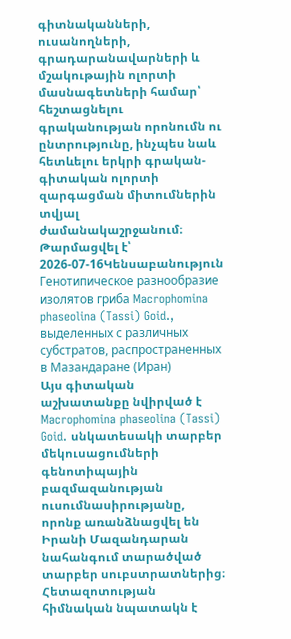գիտնականների, ուսանողների, գրադարանավարների և մշակութային ոլորտի մասնագետների համար՝ հեշտացնելու գրականության որոնումն ու ընտրությունը, ինչպես նաև հետևելու երկրի գրական-գիտական ոլորտի զարգացման միտումներին տվյալ ժամանակաշրջանում։
Թարմացվել է՝ 2026-07-16Կենսաբանություն
Генотипическое разнообразие изолятов гриба Macrophomina phaseolina (Tassi) Goid., выделенных с различных субстратов, распространенных в Мазандаране (Иран)
Այս գիտական աշխատանքը նվիրված է Macrophomina phaseolina (Tassi) Goid. սնկատեսակի տարբեր մեկուսացումների գենոտիպային բազմազանության ուսումնասիրությանը, որոնք առանձնացվել են Իրանի Մազանդարան նահանգում տարածված տարբեր սուբստրատներից։ Հետազոտության հիմնական նպատակն է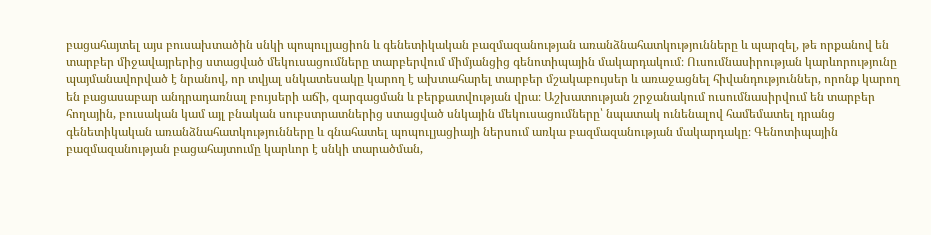բացահայտել այս բուսախտածին սնկի պոպուլյացիոն և գենետիկական բազմազանության առանձնահատկությունները և պարզել, թե որքանով են տարբեր միջավայրերից ստացված մեկուսացումները տարբերվում միմյանցից գենոտիպային մակարդակում։ Ուսումնասիրության կարևորությունը պայմանավորված է նրանով, որ տվյալ սնկատեսակը կարող է ախտահարել տարբեր մշակաբույսեր և առաջացնել հիվանդություններ, որոնք կարող են բացասաբար անդրադառնալ բույսերի աճի, զարգացման և բերքատվության վրա։ Աշխատության շրջանակում ուսումնասիրվում են տարբեր հողային, բուսական կամ այլ բնական սուբստրատներից ստացված սնկային մեկուսացումները՝ նպատակ ունենալով համեմատել դրանց գենետիկական առանձնահատկությունները և գնահատել պոպուլյացիայի ներսում առկա բազմազանության մակարդակը։ Գենոտիպային բազմազանության բացահայտումը կարևոր է սնկի տարածման,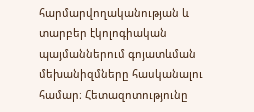հարմարվողականության և տարբեր էկոլոգիական պայմաններում գոյատևման մեխանիզմները հասկանալու համար։ Հետազոտությունը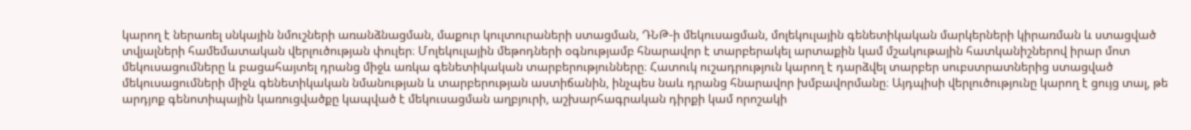կարող է ներառել սնկային նմուշների առանձնացման, մաքուր կուլտուրաների ստացման, ԴՆԹ-ի մեկուսացման, մոլեկուլային գենետիկական մարկերների կիրառման և ստացված տվյալների համեմատական վերլուծության փուլեր։ Մոլեկուլային մեթոդների օգնությամբ հնարավոր է տարբերակել արտաքին կամ մշակութային հատկանիշներով իրար մոտ մեկուսացումները և բացահայտել դրանց միջև առկա գենետիկական տարբերությունները։ Հատուկ ուշադրություն կարող է դարձվել տարբեր սուբստրատներից ստացված մեկուսացումների միջև գենետիկական նմանության և տարբերության աստիճանին, ինչպես նաև դրանց հնարավոր խմբավորմանը։ Այդպիսի վերլուծությունը կարող է ցույց տալ, թե արդյոք գենոտիպային կառուցվածքը կապված է մեկուսացման աղբյուրի, աշխարհագրական դիրքի կամ որոշակի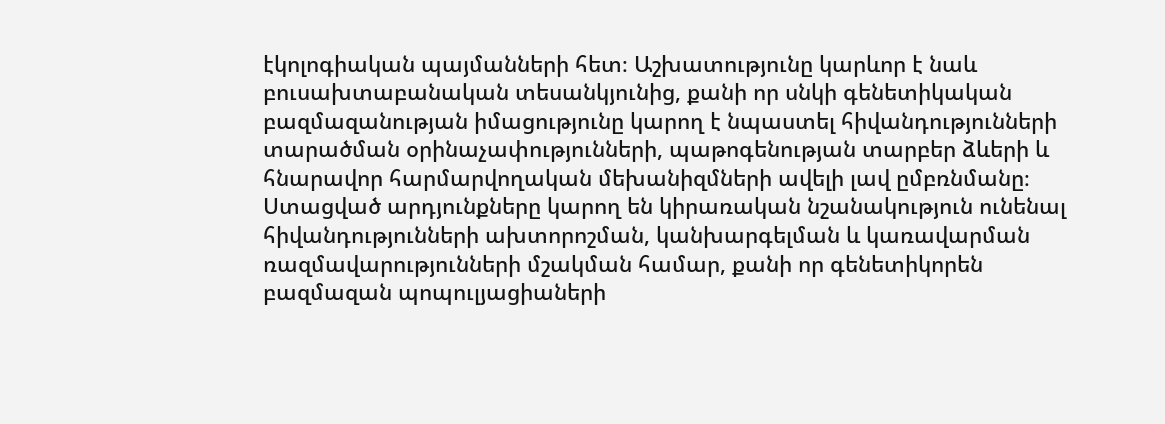էկոլոգիական պայմանների հետ։ Աշխատությունը կարևոր է նաև բուսախտաբանական տեսանկյունից, քանի որ սնկի գենետիկական բազմազանության իմացությունը կարող է նպաստել հիվանդությունների տարածման օրինաչափությունների, պաթոգենության տարբեր ձևերի և հնարավոր հարմարվողական մեխանիզմների ավելի լավ ըմբռնմանը։ Ստացված արդյունքները կարող են կիրառական նշանակություն ունենալ հիվանդությունների ախտորոշման, կանխարգելման և կառավարման ռազմավարությունների մշակման համար, քանի որ գենետիկորեն բազմազան պոպուլյացիաների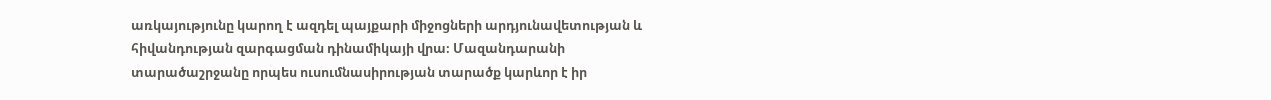առկայությունը կարող է ազդել պայքարի միջոցների արդյունավետության և հիվանդության զարգացման դինամիկայի վրա։ Մազանդարանի տարածաշրջանը որպես ուսումնասիրության տարածք կարևոր է իր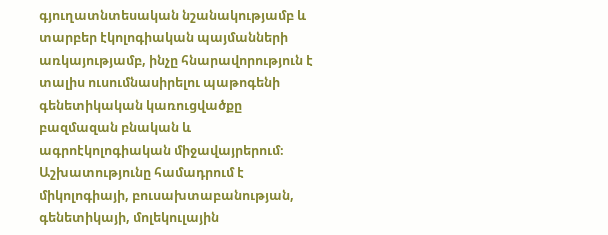գյուղատնտեսական նշանակությամբ և տարբեր էկոլոգիական պայմանների առկայությամբ, ինչը հնարավորություն է տալիս ուսումնասիրելու պաթոգենի գենետիկական կառուցվածքը բազմազան բնական և ագրոէկոլոգիական միջավայրերում։ Աշխատությունը համադրում է միկոլոգիայի, բուսախտաբանության, գենետիկայի, մոլեկուլային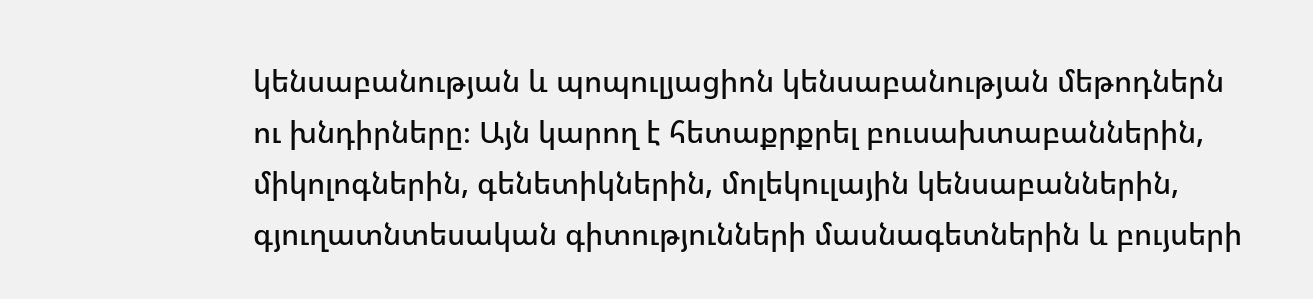կենսաբանության և պոպուլյացիոն կենսաբանության մեթոդներն ու խնդիրները։ Այն կարող է հետաքրքրել բուսախտաբաններին, միկոլոգներին, գենետիկներին, մոլեկուլային կենսաբաններին, գյուղատնտեսական գիտությունների մասնագետներին և բույսերի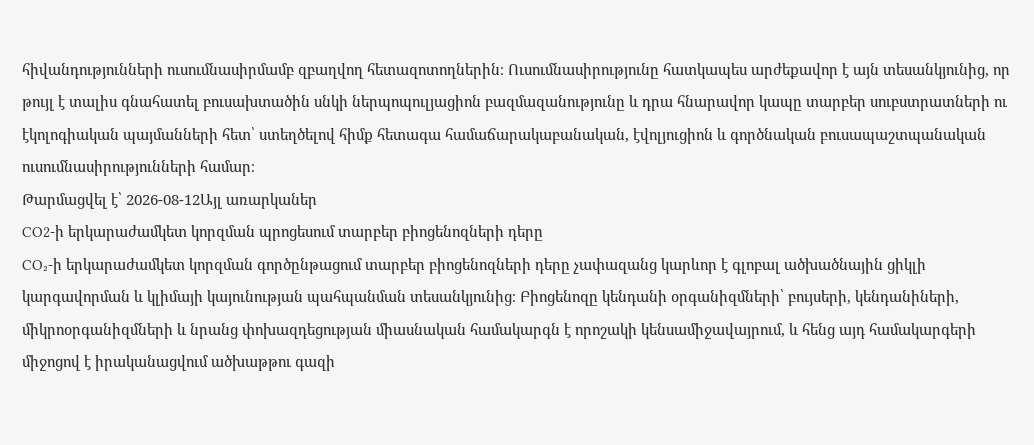հիվանդությունների ուսումնասիրմամբ զբաղվող հետազոտողներին։ Ուսումնասիրությունը հատկապես արժեքավոր է այն տեսանկյունից, որ թույլ է տալիս գնահատել բուսախտածին սնկի ներպոպուլյացիոն բազմազանությունը և դրա հնարավոր կապը տարբեր սուբստրատների ու էկոլոգիական պայմանների հետ՝ ստեղծելով հիմք հետագա համաճարակաբանական, էվոլյուցիոն և գործնական բուսապաշտպանական ուսումնասիրությունների համար։
Թարմացվել է՝ 2026-08-12Այլ առարկաներ
CO2-ի երկարաժամկետ կորզման պրոցեսում տարբեր բիոցենոզների դերը
CO₂-ի երկարաժամկետ կորզման գործընթացում տարբեր բիոցենոզների դերը չափազանց կարևոր է գլոբալ ածխածնային ցիկլի կարգավորման և կլիմայի կայունության պահպանման տեսանկյունից։ Բիոցենոզը կենդանի օրգանիզմների՝ բույսերի, կենդանիների, միկրոօրգանիզմների և նրանց փոխազդեցության միասնական համակարգն է որոշակի կենսամիջավայրում, և հենց այդ համակարգերի միջոցով է իրականացվում ածխաթթու գազի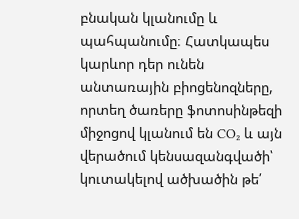բնական կլանումը և պահպանումը։ Հատկապես կարևոր դեր ունեն անտառային բիոցենոզները, որտեղ ծառերը ֆոտոսինթեզի միջոցով կլանում են CO₂ և այն վերածում կենսազանգվածի՝ կուտակելով ածխածին թե՛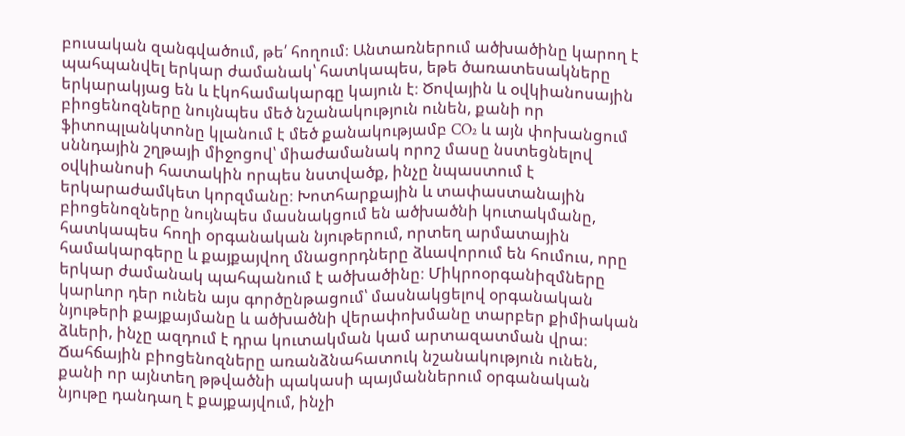բուսական զանգվածում, թե՛ հողում։ Անտառներում ածխածինը կարող է պահպանվել երկար ժամանակ՝ հատկապես, եթե ծառատեսակները երկարակյաց են և էկոհամակարգը կայուն է։ Ծովային և օվկիանոսային բիոցենոզները նույնպես մեծ նշանակություն ունեն, քանի որ ֆիտոպլանկտոնը կլանում է մեծ քանակությամբ CO₂ և այն փոխանցում սննդային շղթայի միջոցով՝ միաժամանակ որոշ մասը նստեցնելով օվկիանոսի հատակին որպես նստվածք, ինչը նպաստում է երկարաժամկետ կորզմանը։ Խոտհարքային և տափաստանային բիոցենոզները նույնպես մասնակցում են ածխածնի կուտակմանը, հատկապես հողի օրգանական նյութերում, որտեղ արմատային համակարգերը և քայքայվող մնացորդները ձևավորում են հումուս, որը երկար ժամանակ պահպանում է ածխածինը։ Միկրոօրգանիզմները կարևոր դեր ունեն այս գործընթացում՝ մասնակցելով օրգանական նյութերի քայքայմանը և ածխածնի վերափոխմանը տարբեր քիմիական ձևերի, ինչը ազդում է դրա կուտակման կամ արտազատման վրա։ Ճահճային բիոցենոզները առանձնահատուկ նշանակություն ունեն, քանի որ այնտեղ թթվածնի պակասի պայմաններում օրգանական նյութը դանդաղ է քայքայվում, ինչի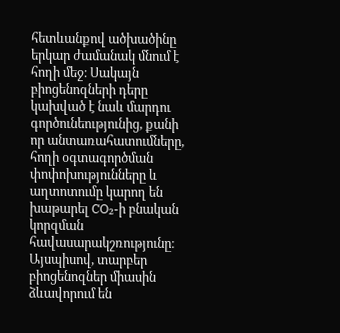հետևանքով ածխածինը երկար ժամանակ մնում է հողի մեջ։ Սակայն բիոցենոզների դերը կախված է նաև մարդու գործունեությունից, քանի որ անտառահատումները, հողի օգտագործման փոփոխությունները և աղտոտումը կարող են խաթարել CO₂-ի բնական կորզման հավասարակշռությունը։ Այսպիսով, տարբեր բիոցենոզներ միասին ձևավորում են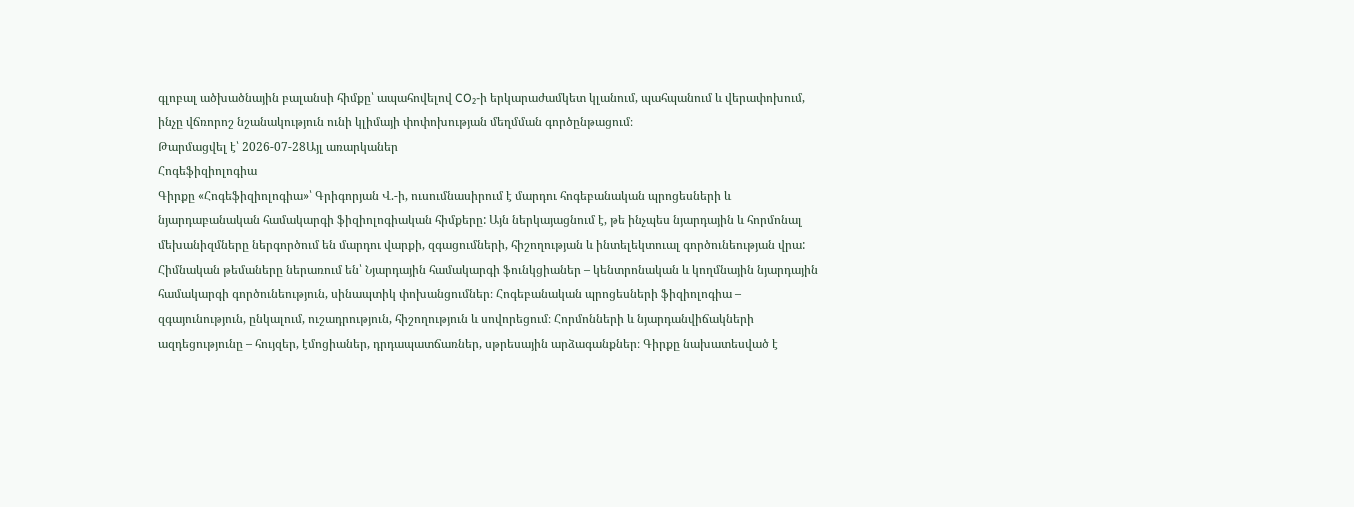գլոբալ ածխածնային բալանսի հիմքը՝ ապահովելով CO₂-ի երկարաժամկետ կլանում, պահպանում և վերափոխում, ինչը վճռորոշ նշանակություն ունի կլիմայի փոփոխության մեղմման գործընթացում։
Թարմացվել է՝ 2026-07-28Այլ առարկաներ
Հոգեֆիզիոլոգիա
Գիրքը «Հոգեֆիզիոլոգիա»՝ Գրիգորյան Վ.-ի, ուսումնասիրում է մարդու հոգեբանական պրոցեսների և նյարդաբանական համակարգի ֆիզիոլոգիական հիմքերը: Այն ներկայացնում է, թե ինչպես նյարդային և հորմոնալ մեխանիզմները ներգործում են մարդու վարքի, զգացումների, հիշողության և ինտելեկտուալ գործունեության վրա: Հիմնական թեմաները ներառում են՝ Նյարդային համակարգի ֆունկցիաներ – կենտրոնական և կողմնային նյարդային համակարգի գործունեություն, սինապտիկ փոխանցումներ։ Հոգեբանական պրոցեսների ֆիզիոլոգիա – զգայունություն, ընկալում, ուշադրություն, հիշողություն և սովորեցում։ Հորմոնների և նյարդանվիճակների ազդեցությունը – հույզեր, էմոցիաներ, դրդապատճառներ, սթրեսային արձագանքներ։ Գիրքը նախատեսված է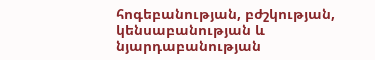հոգեբանության, բժշկության, կենսաբանության և նյարդաբանության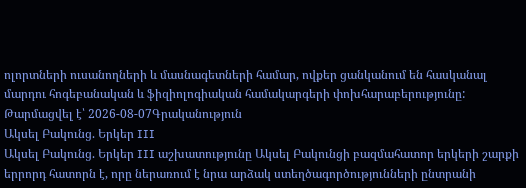ոլորտների ուսանողների և մասնագետների համար, ովքեր ցանկանում են հասկանալ մարդու հոգեբանական և ֆիզիոլոգիական համակարգերի փոխհարաբերությունը:
Թարմացվել է՝ 2026-08-07Գրականություն
Ակսել Բակունց. Երկեր III
Ակսել Բակունց. Երկեր III աշխատությունը Ակսել Բակունցի բազմահատոր երկերի շարքի երրորդ հատորն է, որը ներառում է նրա արձակ ստեղծագործությունների ընտրանի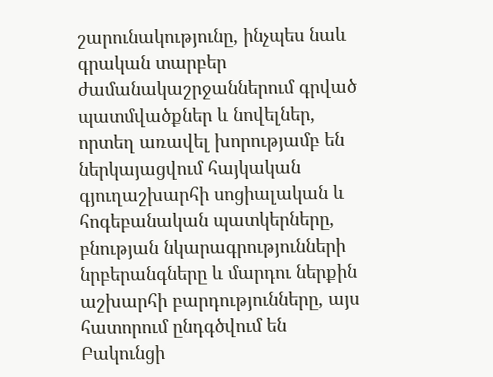շարունակությունը, ինչպես նաև գրական տարբեր ժամանակաշրջաններում գրված պատմվածքներ և նովելներ, որտեղ առավել խորությամբ են ներկայացվում հայկական գյուղաշխարհի սոցիալական և հոգեբանական պատկերները, բնության նկարագրությունների նրբերանգները և մարդու ներքին աշխարհի բարդությունները, այս հատորում ընդգծվում են Բակունցի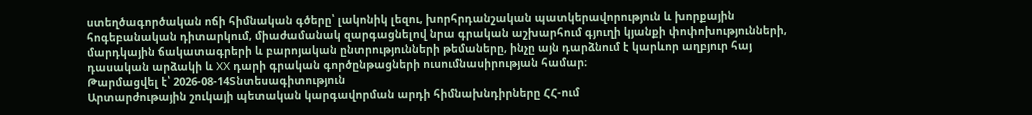ստեղծագործական ոճի հիմնական գծերը՝ լակոնիկ լեզու, խորհրդանշական պատկերավորություն և խորքային հոգեբանական դիտարկում, միաժամանակ զարգացնելով նրա գրական աշխարհում գյուղի կյանքի փոփոխությունների, մարդկային ճակատագրերի և բարոյական ընտրությունների թեմաները, ինչը այն դարձնում է կարևոր աղբյուր հայ դասական արձակի և XX դարի գրական գործընթացների ուսումնասիրության համար։
Թարմացվել է՝ 2026-08-14Տնտեսագիտություն
Արտարժութային շուկայի պետական կարգավորման արդի հիմնախնդիրները ՀՀ-ում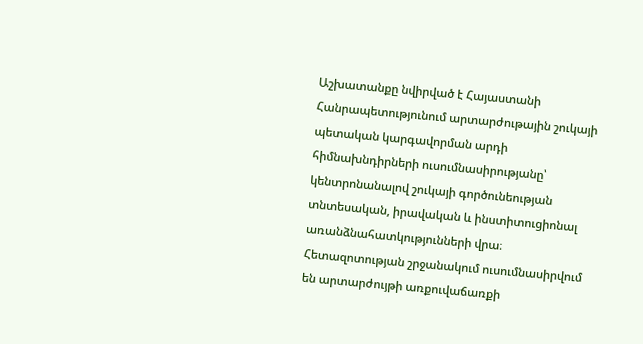Աշխատանքը նվիրված է Հայաստանի Հանրապետությունում արտարժութային շուկայի պետական կարգավորման արդի հիմնախնդիրների ուսումնասիրությանը՝ կենտրոնանալով շուկայի գործունեության տնտեսական, իրավական և ինստիտուցիոնալ առանձնահատկությունների վրա։ Հետազոտության շրջանակում ուսումնասիրվում են արտարժույթի առքուվաճառքի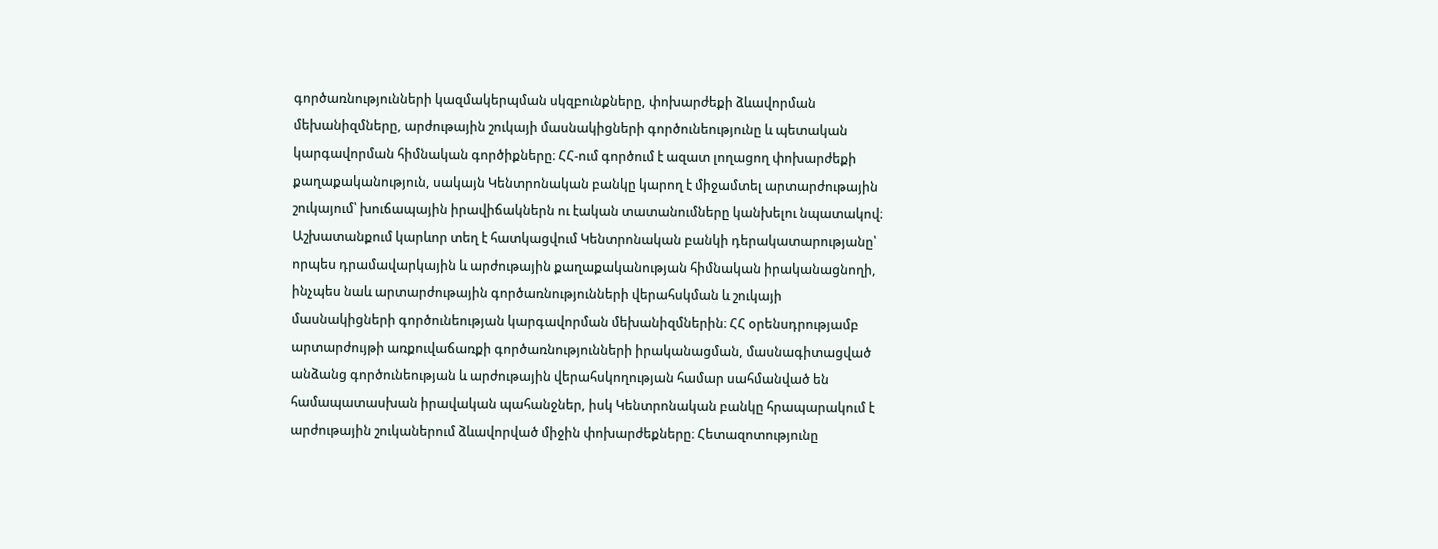գործառնությունների կազմակերպման սկզբունքները, փոխարժեքի ձևավորման մեխանիզմները, արժութային շուկայի մասնակիցների գործունեությունը և պետական կարգավորման հիմնական գործիքները։ ՀՀ-ում գործում է ազատ լողացող փոխարժեքի քաղաքականություն, սակայն Կենտրոնական բանկը կարող է միջամտել արտարժութային շուկայում՝ խուճապային իրավիճակներն ու էական տատանումները կանխելու նպատակով։ Աշխատանքում կարևոր տեղ է հատկացվում Կենտրոնական բանկի դերակատարությանը՝ որպես դրամավարկային և արժութային քաղաքականության հիմնական իրականացնողի, ինչպես նաև արտարժութային գործառնությունների վերահսկման և շուկայի մասնակիցների գործունեության կարգավորման մեխանիզմներին։ ՀՀ օրենսդրությամբ արտարժույթի առքուվաճառքի գործառնությունների իրականացման, մասնագիտացված անձանց գործունեության և արժութային վերահսկողության համար սահմանված են համապատասխան իրավական պահանջներ, իսկ Կենտրոնական բանկը հրապարակում է արժութային շուկաներում ձևավորված միջին փոխարժեքները։ Հետազոտությունը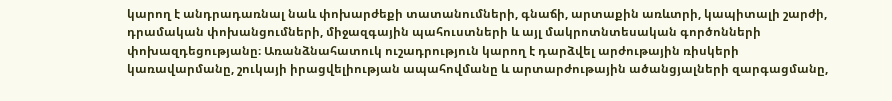կարող է անդրադառնալ նաև փոխարժեքի տատանումների, գնաճի, արտաքին առևտրի, կապիտալի շարժի, դրամական փոխանցումների, միջազգային պահուստների և այլ մակրոտնտեսական գործոնների փոխազդեցությանը։ Առանձնահատուկ ուշադրություն կարող է դարձվել արժութային ռիսկերի կառավարմանը, շուկայի իրացվելիության ապահովմանը և արտարժութային ածանցյալների զարգացմանը,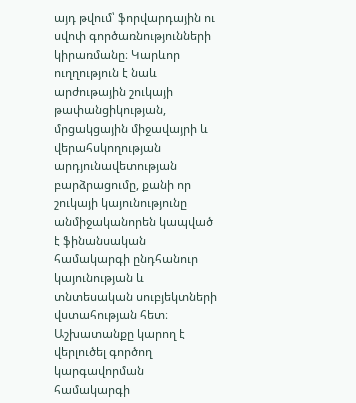այդ թվում՝ ֆորվարդային ու սվոփ գործառնությունների կիրառմանը։ Կարևոր ուղղություն է նաև արժութային շուկայի թափանցիկության, մրցակցային միջավայրի և վերահսկողության արդյունավետության բարձրացումը, քանի որ շուկայի կայունությունը անմիջականորեն կապված է ֆինանսական համակարգի ընդհանուր կայունության և տնտեսական սուբյեկտների վստահության հետ։ Աշխատանքը կարող է վերլուծել գործող կարգավորման համակարգի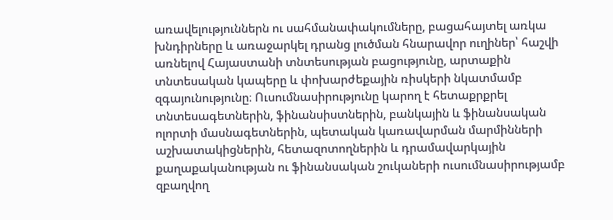առավելություններն ու սահմանափակումները, բացահայտել առկա խնդիրները և առաջարկել դրանց լուծման հնարավոր ուղիներ՝ հաշվի առնելով Հայաստանի տնտեսության բացությունը, արտաքին տնտեսական կապերը և փոխարժեքային ռիսկերի նկատմամբ զգայունությունը։ Ուսումնասիրությունը կարող է հետաքրքրել տնտեսագետներին, ֆինանսիստներին, բանկային և ֆինանսական ոլորտի մասնագետներին, պետական կառավարման մարմինների աշխատակիցներին, հետազոտողներին և դրամավարկային քաղաքականության ու ֆինանսական շուկաների ուսումնասիրությամբ զբաղվող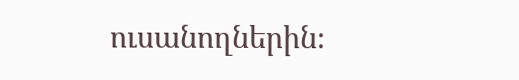ուսանողներին։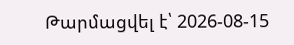Թարմացվել է՝ 2026-08-15